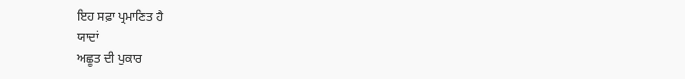ਇਹ ਸਫ਼ਾ ਪ੍ਰਮਾਣਿਤ ਹੈ
ਯਾਦਾਂ
ਅਛੂਤ ਦੀ ਪੁਕਾਰ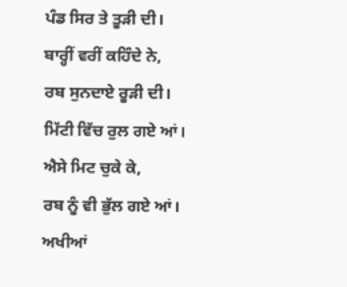ਪੰਡ ਸਿਰ ਤੇ ਤੂੜੀ ਦੀ।
ਬਾਰ੍ਹੀਂ ਵਰੀਂ ਕਹਿੰਦੇ ਨੇ,
ਰਬ ਸੁਨਦਾਏ ਰੂੜੀ ਦੀ।
ਮਿੱਟੀ ਵਿੱਚ ਰੁਲ ਗਏ ਆਂ।
ਐਸੇ ਮਿਟ ਚੁਕੇ ਕੇ,
ਰਬ ਨੂੰ ਵੀ ਭੁੱਲ ਗਏ ਆਂ।
ਅਖੀਆਂ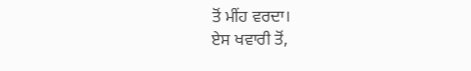ਤੋਂ ਮੀਂਹ ਵਰਦਾ।
ਏਸ ਖਵਾਰੀ ਤੋਂ,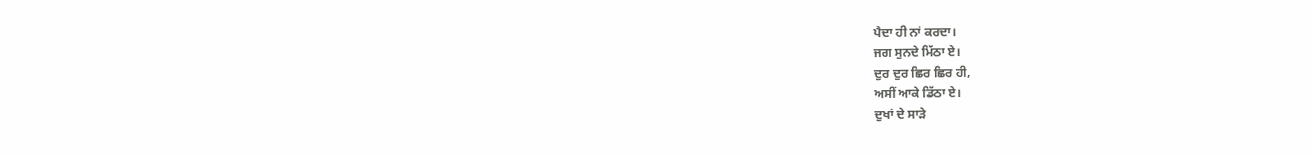ਪੈਦਾ ਹੀ ਨਾਂ ਕਰਦਾ।
ਜਗ ਸੁਨਦੇ ਮਿੱਠਾ ਏ।
ਦੁਰ ਦੁਰ ਛਿਰ ਛਿਰ ਹੀ,
ਅਸੀਂ ਆਕੇ ਡਿੱਠਾ ਏ।
ਦੁਖਾਂ ਦੇ ਸਾੜੇ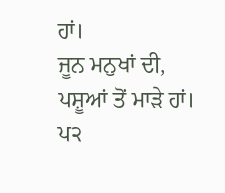ਹਾਂ।
ਜੂਨ ਮਨੁਖਾਂ ਦੀ,
ਪਸ਼ੂਆਂ ਤੋਂ ਮਾੜੇ ਹਾਂ।
ਪ੨